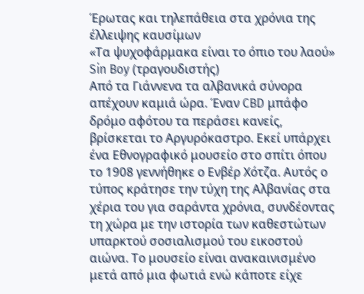Έρωτας και τηλεπάθεια στα χρόνια της έλλειψης καυσίμων
«Τα ψυχοφάρμακα είναι το όπιο του λαού»
Sin Boy (τραγουδιστής)
Από τα Γιάννενα τα αλβανικά σύνορα απέχουν καμιά ώρα. Έναν CBD μπάφο δρόμο αφότου τα περάσει κανείς, βρίσκεται το Αργυρόκαστρο. Εκεί υπάρχει ένα Εθνογραφικό μουσείο στο σπίτι όπου το 1908 γεννήθηκε ο Ενβέρ Χότζα. Αυτός ο τύπος κράτησε την τύχη της Αλβανίας στα χέρια του για σαράντα χρόνια, συνδέοντας τη χώρα με την ιστορία των καθεστώτων υπαρκτού σοσιαλισμού του εικοστού αιώνα. Το μουσείο είναι ανακαινισμένο μετά από μια φωτιά ενώ κάποτε είχε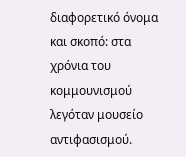διαφορετικό όνομα και σκοπό: στα χρόνια του κομμουνισμού λεγόταν μουσείο αντιφασισμού.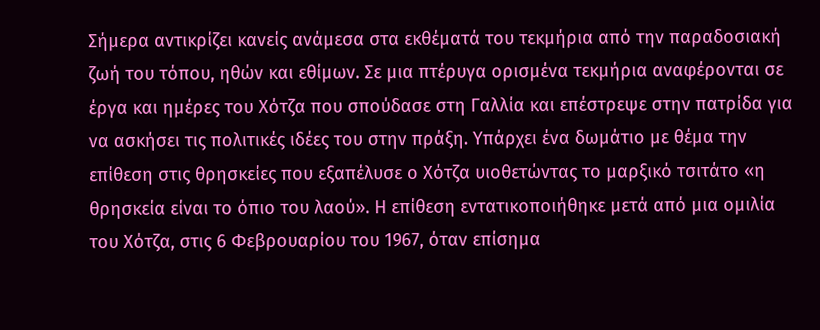Σήμερα αντικρίζει κανείς ανάμεσα στα εκθέματά του τεκμήρια από την παραδοσιακή ζωή του τόπου, ηθών και εθίμων. Σε μια πτέρυγα ορισμένα τεκμήρια αναφέρονται σε έργα και ημέρες του Χότζα που σπούδασε στη Γαλλία και επέστρεψε στην πατρίδα για να ασκήσει τις πολιτικές ιδέες του στην πράξη. Υπάρχει ένα δωμάτιο με θέμα την επίθεση στις θρησκείες που εξαπέλυσε ο Χότζα υιοθετώντας το μαρξικό τσιτάτο «η θρησκεία είναι το όπιο του λαού». Η επίθεση εντατικοποιήθηκε μετά από μια ομιλία του Χότζα, στις 6 Φεβρουαρίου του 1967, όταν επίσημα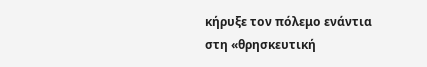κήρυξε τον πόλεμο ενάντια στη «θρησκευτική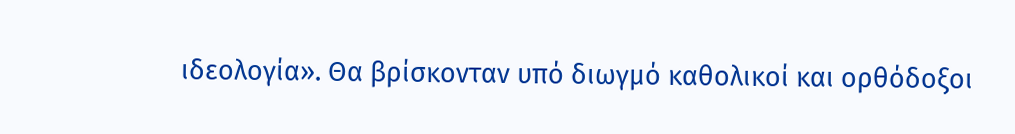ιδεολογία». Θα βρίσκονταν υπό διωγμό καθολικοί και ορθόδοξοι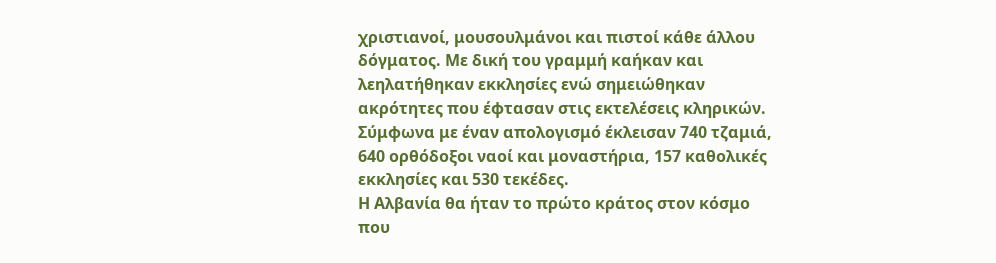χριστιανοί, μουσουλμάνοι και πιστοί κάθε άλλου δόγματος. Με δική του γραμμή καήκαν και λεηλατήθηκαν εκκλησίες ενώ σημειώθηκαν ακρότητες που έφτασαν στις εκτελέσεις κληρικών. Σύμφωνα με έναν απολογισμό έκλεισαν 740 τζαμιά, 640 ορθόδοξοι ναοί και μοναστήρια, 157 καθολικές εκκλησίες και 530 τεκέδες.
Η Αλβανία θα ήταν το πρώτο κράτος στον κόσμο που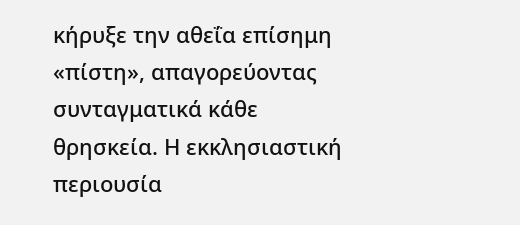κήρυξε την αθεΐα επίσημη «πίστη», απαγορεύοντας συνταγματικά κάθε θρησκεία. Η εκκλησιαστική περιουσία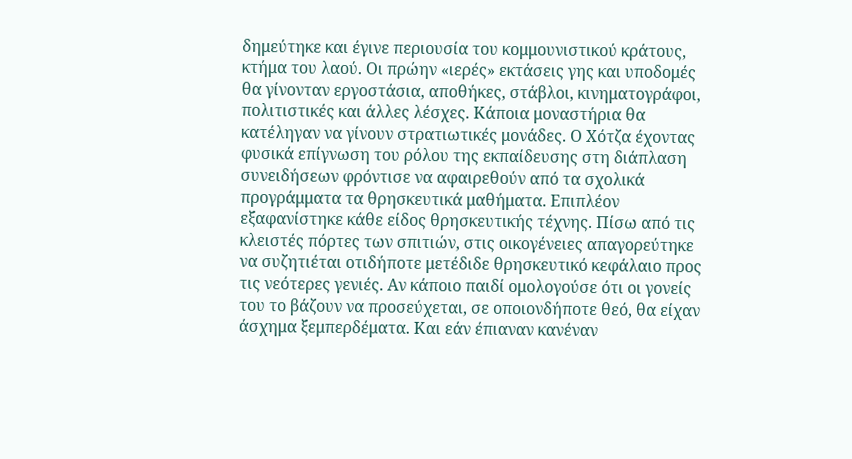δημεύτηκε και έγινε περιουσία του κομμουνιστικού κράτους, κτήμα του λαού. Οι πρώην «ιερές» εκτάσεις γης και υποδομές θα γίνονταν εργοστάσια, αποθήκες, στάβλοι, κινηματογράφοι, πολιτιστικές και άλλες λέσχες. Κάποια μοναστήρια θα κατέληγαν να γίνουν στρατιωτικές μονάδες. Ο Χότζα έχοντας φυσικά επίγνωση του ρόλου της εκπαίδευσης στη διάπλαση συνειδήσεων φρόντισε να αφαιρεθούν από τα σχολικά προγράμματα τα θρησκευτικά μαθήματα. Επιπλέον εξαφανίστηκε κάθε είδος θρησκευτικής τέχνης. Πίσω από τις κλειστές πόρτες των σπιτιών, στις οικογένειες απαγορεύτηκε να συζητιέται οτιδήποτε μετέδιδε θρησκευτικό κεφάλαιο προς τις νεότερες γενιές. Αν κάποιο παιδί ομολογούσε ότι οι γονείς του το βάζουν να προσεύχεται, σε οποιονδήποτε θεό, θα είχαν άσχημα ξεμπερδέματα. Και εάν έπιαναν κανέναν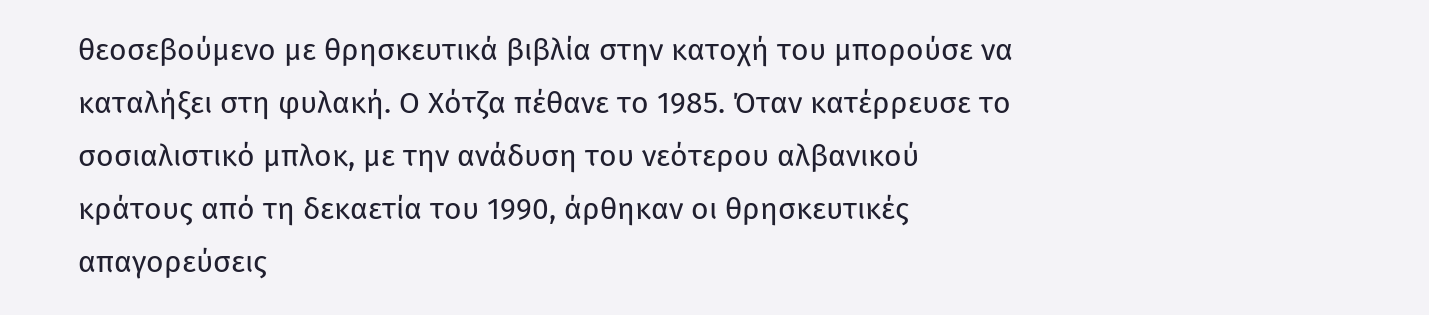θεοσεβούμενο με θρησκευτικά βιβλία στην κατοχή του μπορούσε να καταλήξει στη φυλακή. Ο Χότζα πέθανε το 1985. Όταν κατέρρευσε το σοσιαλιστικό μπλοκ, με την ανάδυση του νεότερου αλβανικού κράτους από τη δεκαετία του 1990, άρθηκαν οι θρησκευτικές απαγορεύσεις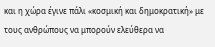και η χώρα έγινε πάλι «κοσμική και δημοκρατική» με τους ανθρώπους να μπορούν ελεύθερα να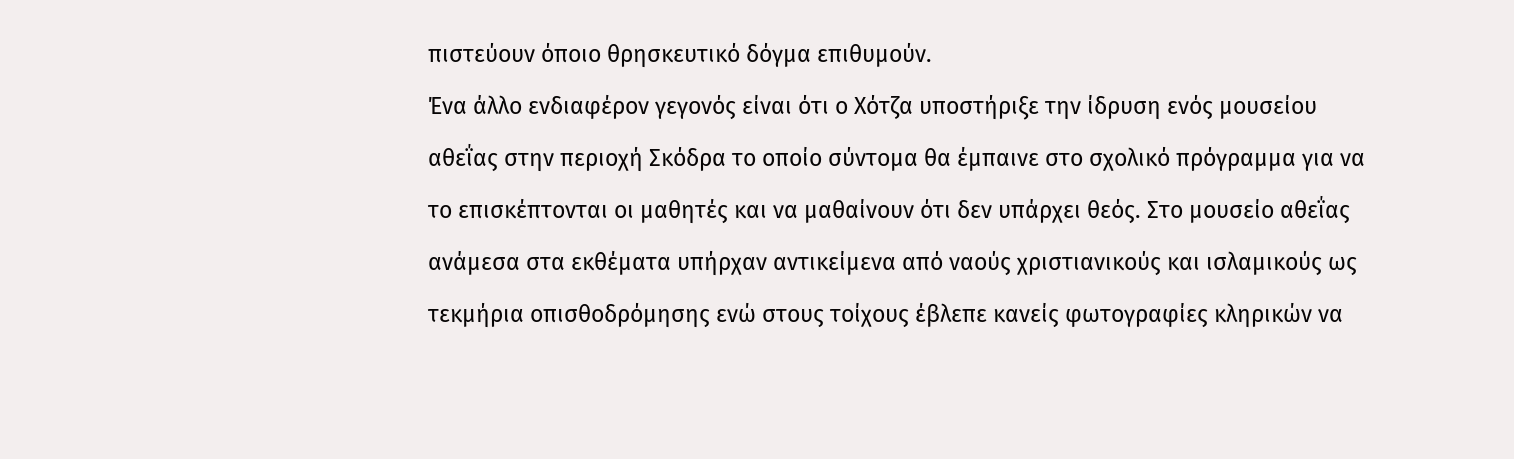πιστεύουν όποιο θρησκευτικό δόγμα επιθυμούν.
Ένα άλλο ενδιαφέρον γεγονός είναι ότι ο Χότζα υποστήριξε την ίδρυση ενός μουσείου αθεΐας στην περιοχή Σκόδρα το οποίο σύντομα θα έμπαινε στο σχολικό πρόγραμμα για να το επισκέπτονται οι μαθητές και να μαθαίνουν ότι δεν υπάρχει θεός. Στο μουσείο αθεΐας ανάμεσα στα εκθέματα υπήρχαν αντικείμενα από ναούς χριστιανικούς και ισλαμικούς ως τεκμήρια οπισθοδρόμησης ενώ στους τοίχους έβλεπε κανείς φωτογραφίες κληρικών να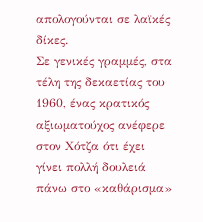απολογούνται σε λαϊκές δίκες.
Σε γενικές γραμμές, στα τέλη της δεκαετίας του 1960, ένας κρατικός αξιωματούχος ανέφερε στον Χότζα ότι έχει γίνει πολλή δουλειά πάνω στο «καθάρισμα»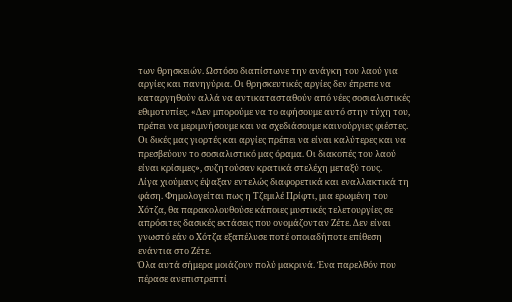των θρησκειών. Ωστόσο διαπίστωνε την ανάγκη του λαού για αργίες και πανηγύρια. Οι θρησκευτικές αργίες δεν έπρεπε να καταργηθούν αλλά να αντικατασταθούν από νέες σοσιαλιστικές εθιμοτυπίες. «Δεν μπορούμε να το αφήσουμε αυτό στην τύχη του, πρέπει να μεριμνήσουμε και να σχεδιάσουμε καινούργιες φιέστες. Οι δικές μας γιορτές και αργίες πρέπει να είναι καλύτερες και να πρεσβεύουν το σοσιαλιστικό μας όραμα. Οι διακοπές του λαού είναι κρίσιμες», συζητούσαν κρατικά στελέχη μεταξύ τους.
Λίγα χιούμανς έψαξαν εντελώς διαφορετικά και εναλλακτικά τη φάση. Φημολογείται πως η Τζεμιλέ Πρίφτι, μια ερωμένη του Χότζα, θα παρακολουθούσε κάποιες μυστικές τελετουργίες σε απρόσιτες δασικές εκτάσεις που ονομάζονταν Ζέτε. Δεν είναι γνωστό εάν ο Χότζα εξαπέλυσε ποτέ οποιαδήποτε επίθεση ενάντια στο Ζέτε.
Όλα αυτά σήμερα μοιάζουν πολύ μακρινά. Ένα παρελθόν που πέρασε ανεπιστρεπτί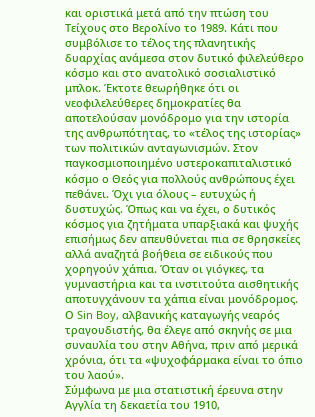και οριστικά μετά από την πτώση του Τείχους στο Βερολίνο το 1989. Κάτι που συμβόλισε το τέλος της πλανητικής δυαρχίας ανάμεσα στον δυτικό φιλελεύθερο κόσμο και στο ανατολικό σοσιαλιστικό μπλοκ. Έκτοτε θεωρήθηκε ότι οι νεοφιλελεύθερες δημοκρατίες θα αποτελούσαν μονόδρομο για την ιστορία της ανθρωπότητας, το «τέλος της ιστορίας» των πολιτικών ανταγωνισμών. Στον παγκοσμιοποιημένο υστεροκαπιταλιστικό κόσμο ο Θεός για πολλούς ανθρώπους έχει πεθάνει. Όχι για όλους – ευτυχώς ή δυστυχώς. Όπως και να έχει, ο δυτικός κόσμος για ζητήματα υπαρξιακά και ψυχής επισήμως δεν απευθύνεται πια σε θρησκείες αλλά αναζητά βοήθεια σε ειδικούς που χορηγούν χάπια. Όταν οι γιόγκες, τα γυμναστήρια και τα ινστιτούτα αισθητικής αποτυγχάνουν τα χάπια είναι μονόδρομος. Ο Sin Boy, αλβανικής καταγωγής νεαρός τραγουδιστής, θα έλεγε από σκηνής σε μια συναυλία του στην Αθήνα, πριν από μερικά χρόνια, ότι τα «ψυχοφάρμακα είναι το όπιο του λαού».
Σύμφωνα με μια στατιστική έρευνα στην Αγγλία τη δεκαετία του 1910,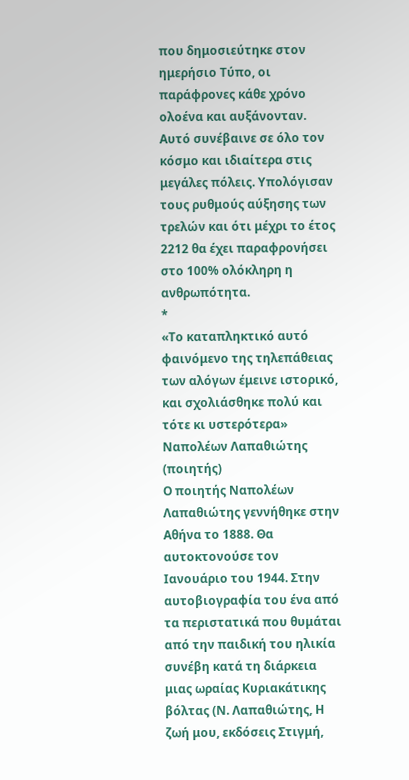που δημοσιεύτηκε στον ημερήσιο Τύπο, οι παράφρονες κάθε χρόνο ολοένα και αυξάνονταν. Αυτό συνέβαινε σε όλο τον κόσμο και ιδιαίτερα στις μεγάλες πόλεις. Υπολόγισαν τους ρυθμούς αύξησης των τρελών και ότι μέχρι το έτος 2212 θα έχει παραφρονήσει στο 100% ολόκληρη η ανθρωπότητα.
*
«Το καταπληκτικό αυτό φαινόμενο της τηλεπάθειας των αλόγων έμεινε ιστορικό, και σχολιάσθηκε πολύ και τότε κι υστερότερα»
Ναπολέων Λαπαθιώτης (ποιητής)
Ο ποιητής Ναπολέων Λαπαθιώτης γεννήθηκε στην Αθήνα το 1888. Θα αυτοκτονούσε τον Ιανουάριο του 1944. Στην αυτοβιογραφία του ένα από τα περιστατικά που θυμάται από την παιδική του ηλικία συνέβη κατά τη διάρκεια μιας ωραίας Κυριακάτικης βόλτας (Ν. Λαπαθιώτης, Η ζωή μου, εκδόσεις Στιγμή,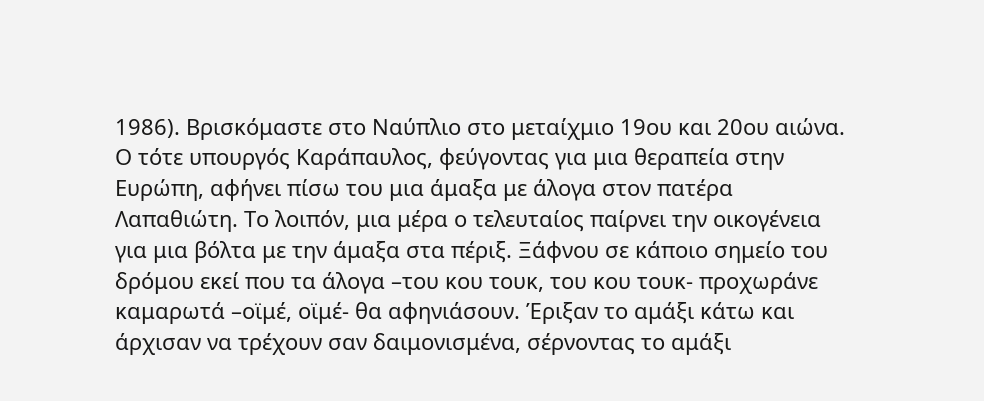1986). Βρισκόμαστε στο Ναύπλιο στο μεταίχμιο 19ου και 20ου αιώνα. Ο τότε υπουργός Καράπαυλος, φεύγοντας για μια θεραπεία στην Ευρώπη, αφήνει πίσω του μια άμαξα με άλογα στον πατέρα Λαπαθιώτη. Το λοιπόν, μια μέρα ο τελευταίος παίρνει την οικογένεια για μια βόλτα με την άμαξα στα πέριξ. Ξάφνου σε κάποιο σημείο του δρόμου εκεί που τα άλογα –του κου τουκ, του κου τουκ- προχωράνε καμαρωτά –οϊμέ, οϊμέ- θα αφηνιάσουν. Έριξαν το αμάξι κάτω και άρχισαν να τρέχουν σαν δαιμονισμένα, σέρνοντας το αμάξι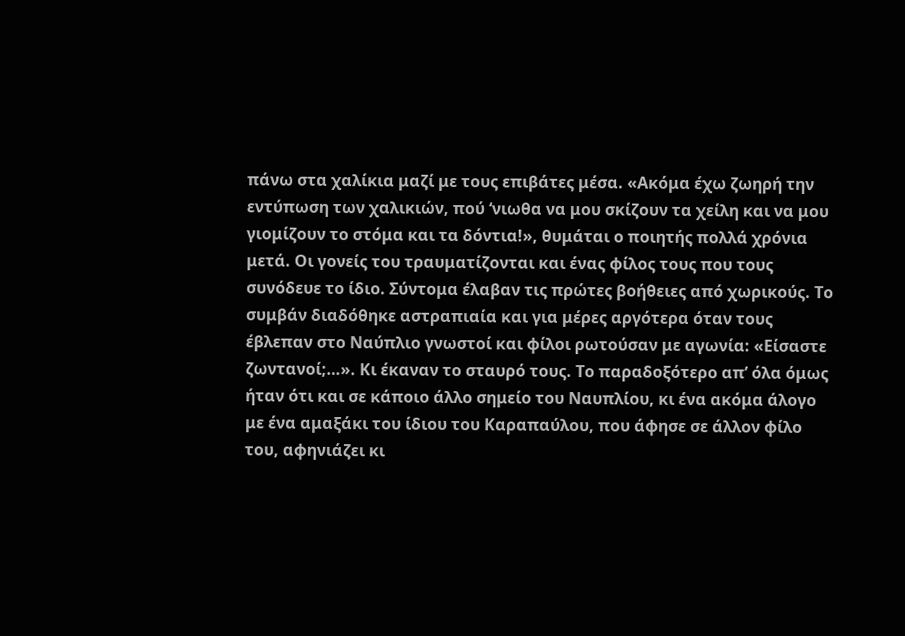πάνω στα χαλίκια μαζί με τους επιβάτες μέσα. «Ακόμα έχω ζωηρή την εντύπωση των χαλικιών, πού ‘νιωθα να μου σκίζουν τα χείλη και να μου γιομίζουν το στόμα και τα δόντια!», θυμάται ο ποιητής πολλά χρόνια μετά. Οι γονείς του τραυματίζονται και ένας φίλος τους που τους συνόδευε το ίδιο. Σύντομα έλαβαν τις πρώτες βοήθειες από χωρικούς. Το συμβάν διαδόθηκε αστραπιαία και για μέρες αργότερα όταν τους έβλεπαν στο Ναύπλιο γνωστοί και φίλοι ρωτούσαν με αγωνία: «Είσαστε ζωντανοί;…». Κι έκαναν το σταυρό τους. Το παραδοξότερο απ’ όλα όμως ήταν ότι και σε κάποιο άλλο σημείο του Ναυπλίου, κι ένα ακόμα άλογο με ένα αμαξάκι του ίδιου του Καραπαύλου, που άφησε σε άλλον φίλο του, αφηνιάζει κι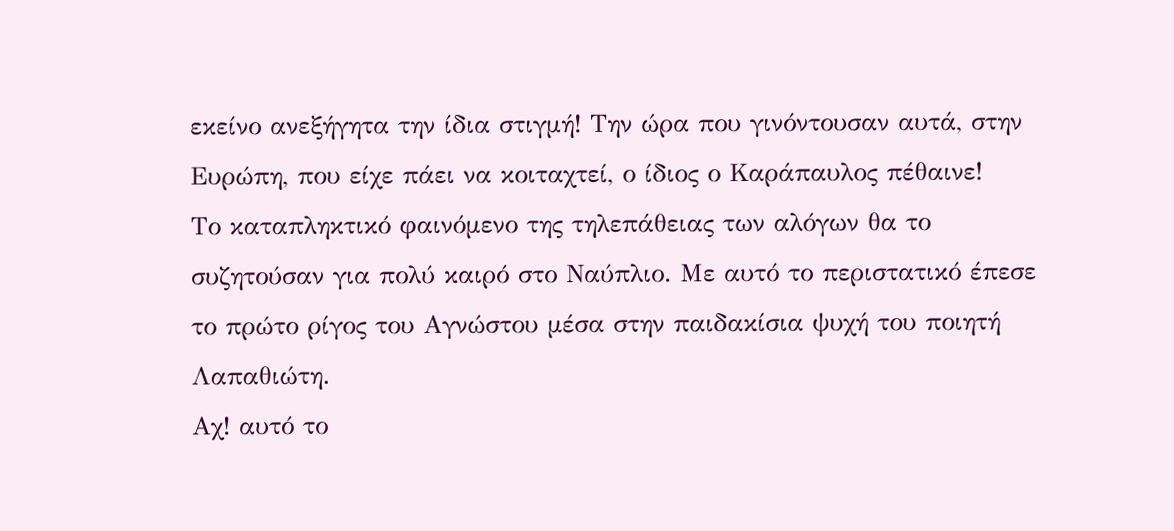εκείνο ανεξήγητα την ίδια στιγμή! Την ώρα που γινόντουσαν αυτά, στην Ευρώπη, που είχε πάει να κοιταχτεί, ο ίδιος ο Καράπαυλος πέθαινε!
Το καταπληκτικό φαινόμενο της τηλεπάθειας των αλόγων θα το συζητούσαν για πολύ καιρό στο Ναύπλιο. Με αυτό το περιστατικό έπεσε το πρώτο ρίγος του Αγνώστου μέσα στην παιδακίσια ψυχή του ποιητή Λαπαθιώτη.
Αχ! αυτό το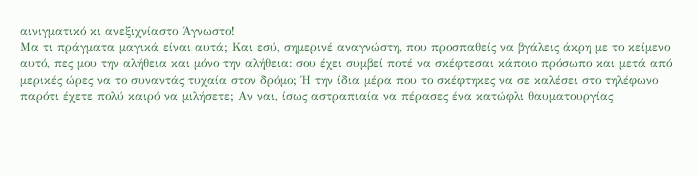αινιγματικό κι ανεξιχνίαστο Άγνωστο!
Μα τι πράγματα μαγικά είναι αυτά; Και εσύ, σημερινέ αναγνώστη, που προσπαθείς να βγάλεις άκρη με το κείμενο αυτό, πες μου την αλήθεια και μόνο την αλήθεια: σου έχει συμβεί ποτέ να σκέφτεσαι κάποιο πρόσωπο και μετά από μερικές ώρες να το συναντάς τυχαία στον δρόμο; Ή την ίδια μέρα που το σκέφτηκες να σε καλέσει στο τηλέφωνο παρότι έχετε πολύ καιρό να μιλήσετε; Αν ναι, ίσως αστραπιαία να πέρασες ένα κατώφλι θαυματουργίας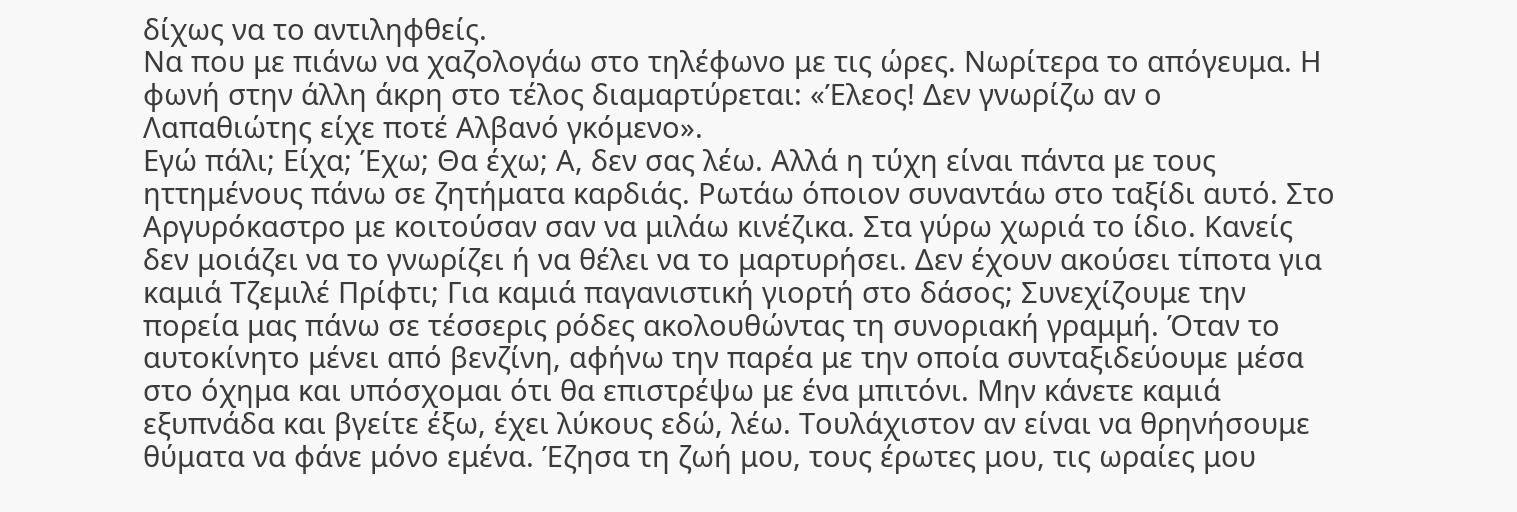δίχως να το αντιληφθείς.
Να που με πιάνω να χαζολογάω στο τηλέφωνο με τις ώρες. Νωρίτερα το απόγευμα. Η φωνή στην άλλη άκρη στο τέλος διαμαρτύρεται: «Έλεος! Δεν γνωρίζω αν ο Λαπαθιώτης είχε ποτέ Αλβανό γκόμενο».
Εγώ πάλι; Είχα; Έχω; Θα έχω; Α, δεν σας λέω. Αλλά η τύχη είναι πάντα με τους ηττημένους πάνω σε ζητήματα καρδιάς. Ρωτάω όποιον συναντάω στο ταξίδι αυτό. Στο Αργυρόκαστρο με κοιτούσαν σαν να μιλάω κινέζικα. Στα γύρω χωριά το ίδιο. Κανείς δεν μοιάζει να το γνωρίζει ή να θέλει να το μαρτυρήσει. Δεν έχουν ακούσει τίποτα για καμιά Τζεμιλέ Πρίφτι; Για καμιά παγανιστική γιορτή στο δάσος; Συνεχίζουμε την πορεία μας πάνω σε τέσσερις ρόδες ακολουθώντας τη συνοριακή γραμμή. Όταν το αυτοκίνητο μένει από βενζίνη, αφήνω την παρέα με την οποία συνταξιδεύουμε μέσα στο όχημα και υπόσχομαι ότι θα επιστρέψω με ένα μπιτόνι. Μην κάνετε καμιά εξυπνάδα και βγείτε έξω, έχει λύκους εδώ, λέω. Τουλάχιστον αν είναι να θρηνήσουμε θύματα να φάνε μόνο εμένα. Έζησα τη ζωή μου, τους έρωτες μου, τις ωραίες μου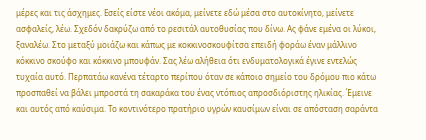μέρες και τις άσχημες. Εσείς είστε νέοι ακόμα, μείνετε εδώ μέσα στο αυτοκίνητο, μείνετε ασφαλείς, λέω. Σχεδόν δακρύζω από το ρεσιτάλ αυτοθυσίας που δίνω. Ας φάνε εμένα οι λύκοι, ξαναλέω. Στο μεταξύ μοιάζω και κάπως με κοκκινοσκουφίτσα επειδή φοράω έναν μάλλινο κόκκινο σκούφο και κόκκινο μπουφάν. Σας λέω αλήθεια ότι ενδυματολογικά έγινε εντελώς τυχαία αυτό. Περπατάω κανένα τέταρτο περίπου όταν σε κάποιο σημείο του δρόμου πιο κάτω προσπαθεί να βάλει μπροστά τη σακαράκα του ένας ντόπιος απροσδιόριστης ηλικίας. Έμεινε και αυτός από καύσιμα. Το κοντινότερο πρατήριο υγρών καυσίμων είναι σε απόσταση σαράντα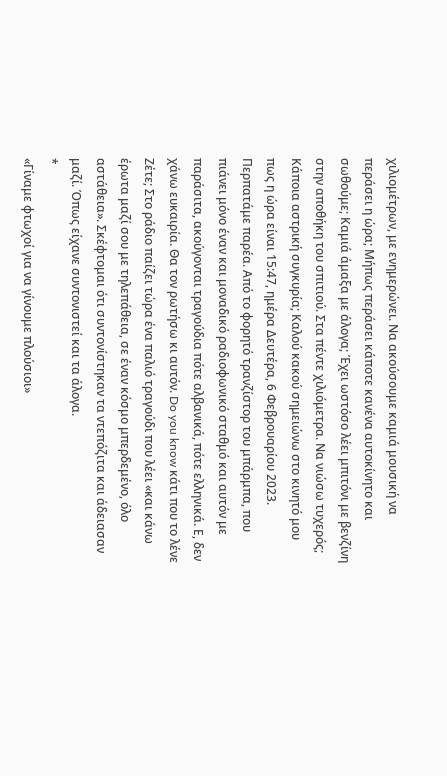χιλιομέτρων, με ενημερώνει. Να ακούσουμε καμιά μουσική να περάσει η ώρα; Μήπως περάσει κάποτε κανένα αυτοκίνητο και σωθούμε; Καμιά άμαξα με άλογα; Έχει ωστόσο λέει μπιτόνι με βενζίνη στην αποθήκη του σπιτιού. Στα πέντε χιλιόμετρα. Να νιώσω τυχερός; Κάποια αστρική συγκυρία; Καλού κακού σημειώνω στο κινητό μου πως η ώρα είναι 15:47, ημέρα Δευτέρα, 6 Φεβρουαρίου 2023. Περπατάμε παρέα. Από το φορητό τρανζίστορ του μπάρμπα, που πιάνει μόνο έναν και μοναδικό ραδιοφωνικό σταθμό και αυτόν με παράσιτα, ακούγονται τραγούδια πότε αλβανικά, πότε ελληνικά. Ε, δεν χάνω ευκαιρία. Θα τον ρωτήσω κι αυτόν. Do you know κάτι που το λένε Ζέτε; Στο ράδιο παίζει τώρα ένα παλιό τραγούδι που λέει «και κάνω έρωτα μαζί σου με τηλεπάθεια, σε έναν κόσμο μπερδεμένο, όλο αστάθεια». Σκέφτομαι ότι συντονίστηκαν τα ντεπόζιτα και άδειασαν μαζί. Όπως είχανε συντονιστεί και τα άλογα.
*
«Γίναμε φτωχοί για να γίνουμε πλούσιοι»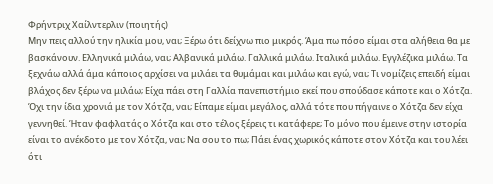Φρήντριχ Χαίλντερλιν (ποιητής)
Μην πεις αλλού την ηλικία μου, ναι; Ξέρω ότι δείχνω πιο μικρός. Άμα πω πόσο είμαι στα αλήθεια θα με βασκάνουν. Ελληνικά μιλάω, ναι; Αλβανικά μιλάω. Γαλλικά μιλάω. Ιταλικά μιλάω. Εγγλέζικα μιλάω. Τα ξεχνάω αλλά άμα κάποιος αρχίσει να μιλάει τα θυμάμαι και μιλάω και εγώ, ναι; Τι νομίζεις επειδή είμαι βλάχος δεν ξέρω να μιλάω; Είχα πάει στη Γαλλία πανεπιστήμιο εκεί που σπούδασε κάποτε και ο Χότζα. Όχι την ίδια χρονιά με τον Χότζα, ναι; Είπαμε είμαι μεγάλος, αλλά τότε που πήγαινε ο Χότζα δεν είχα γεννηθεί. Ήταν φαφλατάς ο Χότζα και στο τέλος ξέρεις τι κατάφερε; Το μόνο που έμεινε στην ιστορία είναι το ανέκδοτο με τον Χότζα, ναι; Να σου το πω; Πάει ένας χωρικός κάποτε στον Χότζα και του λέει ότι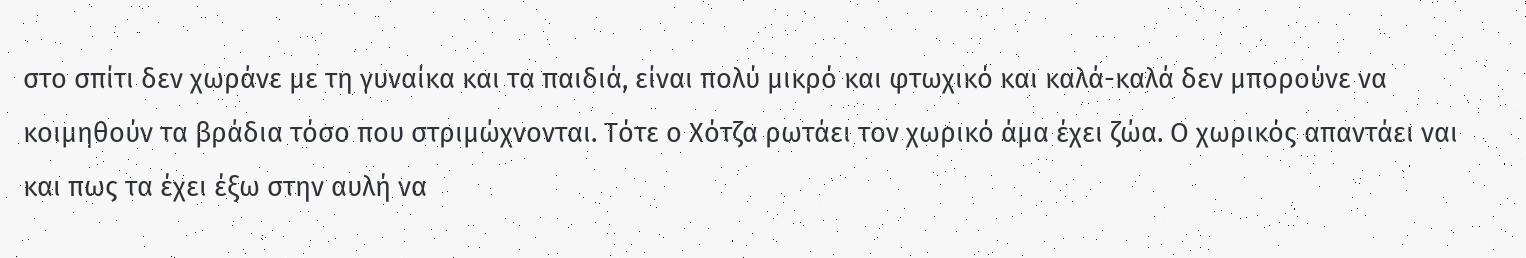στο σπίτι δεν χωράνε με τη γυναίκα και τα παιδιά, είναι πολύ μικρό και φτωχικό και καλά-καλά δεν μπορούνε να κοιμηθούν τα βράδια τόσο που στριμώχνονται. Τότε ο Χότζα ρωτάει τον χωρικό άμα έχει ζώα. Ο χωρικός απαντάει ναι και πως τα έχει έξω στην αυλή να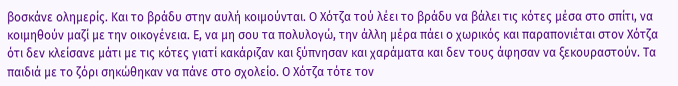βοσκάνε ολημερίς. Και το βράδυ στην αυλή κοιμούνται. Ο Χότζα τού λέει το βράδυ να βάλει τις κότες μέσα στο σπίτι, να κοιμηθούν μαζί με την οικογένεια. Ε, να μη σου τα πολυλογώ, την άλλη μέρα πάει ο χωρικός και παραπονιέται στον Χότζα ότι δεν κλείσανε μάτι με τις κότες γιατί κακάριζαν και ξύπνησαν και χαράματα και δεν τους άφησαν να ξεκουραστούν. Τα παιδιά με το ζόρι σηκώθηκαν να πάνε στο σχολείο. Ο Χότζα τότε τον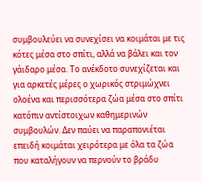συμβουλεύει να συνεχίσει να κοιμάται με τις κότες μέσα στο σπίτι, αλλά να βάλει και τον γάιδαρο μέσα. Το ανέκδοτο συνεχίζεται και για αρκετές μέρες ο χωρικός στριμώχνει ολοένα και περισσότερα ζώα μέσα στο σπίτι κατόπιν αντίστοιχων καθημερινών συμβουλών. Δεν παύει να παραπονιέται επειδή κοιμάται χειρότερα με όλα τα ζώα που καταλήγουν να περνούν το βράδυ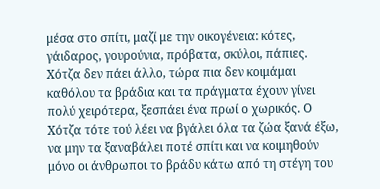μέσα στο σπίτι, μαζί με την οικογένεια: κότες, γάιδαρος, γουρούνια, πρόβατα, σκύλοι, πάπιες. Χότζα δεν πάει άλλο, τώρα πια δεν κοιμάμαι καθόλου τα βράδια και τα πράγματα έχουν γίνει πολύ χειρότερα, ξεσπάει ένα πρωί ο χωρικός. Ο Χότζα τότε τού λέει να βγάλει όλα τα ζώα ξανά έξω, να μην τα ξαναβάλει ποτέ σπίτι και να κοιμηθούν μόνο οι άνθρωποι το βράδυ κάτω από τη στέγη του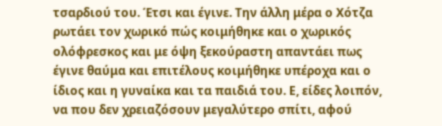τσαρδιού του. Έτσι και έγινε. Την άλλη μέρα ο Χότζα ρωτάει τον χωρικό πώς κοιμήθηκε και ο χωρικός ολόφρεσκος και με όψη ξεκούραστη απαντάει πως έγινε θαύμα και επιτέλους κοιμήθηκε υπέροχα και ο ίδιος και η γυναίκα και τα παιδιά του. Ε, είδες λοιπόν, να που δεν χρειαζόσουν μεγαλύτερο σπίτι, αφού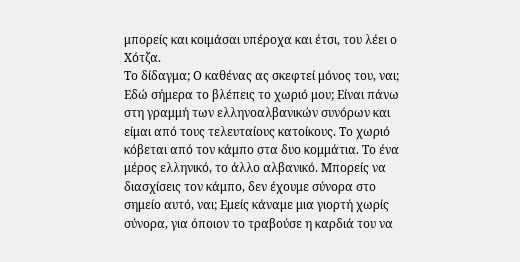μπορείς και κοιμάσαι υπέροχα και έτσι, του λέει ο Χότζα.
Το δίδαγμα; Ο καθένας ας σκεφτεί μόνος του, ναι; Εδώ σήμερα το βλέπεις το χωριό μου; Είναι πάνω στη γραμμή των ελληνοαλβανικών συνόρων και είμαι από τους τελευταίους κατοίκους. Το χωριό κόβεται από τον κάμπο στα δυο κομμάτια. Το ένα μέρος ελληνικό, το άλλο αλβανικό. Μπορείς να διασχίσεις τον κάμπο, δεν έχουμε σύνορα στο σημείο αυτό, ναι; Εμείς κάναμε μια γιορτή χωρίς σύνορα, για όποιον το τραβούσε η καρδιά του να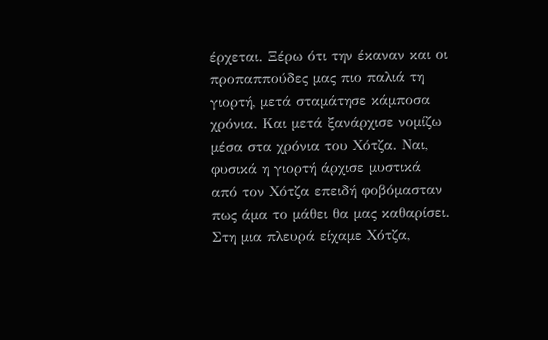έρχεται. Ξέρω ότι την έκαναν και οι προπαππούδες μας πιο παλιά τη γιορτή, μετά σταμάτησε κάμποσα χρόνια. Και μετά ξανάρχισε νομίζω μέσα στα χρόνια του Χότζα. Ναι, φυσικά η γιορτή άρχισε μυστικά από τον Χότζα επειδή φοβόμασταν πως άμα το μάθει θα μας καθαρίσει. Στη μια πλευρά είχαμε Χότζα,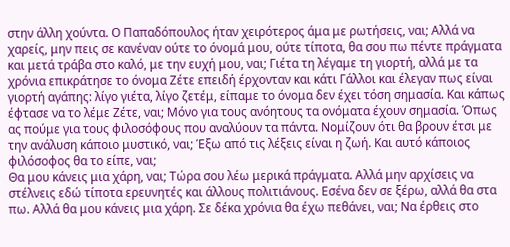στην άλλη χούντα. Ο Παπαδόπουλος ήταν χειρότερος άμα με ρωτήσεις, ναι; Αλλά να χαρείς, μην πεις σε κανέναν ούτε το όνομά μου, ούτε τίποτα, θα σου πω πέντε πράγματα και μετά τράβα στο καλό, με την ευχή μου, ναι; Γιέτα τη λέγαμε τη γιορτή, αλλά με τα χρόνια επικράτησε το όνομα Ζέτε επειδή έρχονταν και κάτι Γάλλοι και έλεγαν πως είναι γιορτή αγάπης: λίγο γιέτα, λίγο ζετέμ, είπαμε το όνομα δεν έχει τόση σημασία. Και κάπως έφτασε να το λέμε Ζέτε, ναι; Μόνο για τους ανόητους τα ονόματα έχουν σημασία. Όπως ας πούμε για τους φιλοσόφους που αναλύουν τα πάντα. Νομίζουν ότι θα βρουν έτσι με την ανάλυση κάποιο μυστικό, ναι; Έξω από τις λέξεις είναι η ζωή. Και αυτό κάποιος φιλόσοφος θα το είπε, ναι;
Θα μου κάνεις μια χάρη, ναι; Τώρα σου λέω μερικά πράγματα. Αλλά μην αρχίσεις να στέλνεις εδώ τίποτα ερευνητές και άλλους πολιτιάνους. Εσένα δεν σε ξέρω, αλλά θα στα πω. Αλλά θα μου κάνεις μια χάρη. Σε δέκα χρόνια θα έχω πεθάνει, ναι; Να έρθεις στο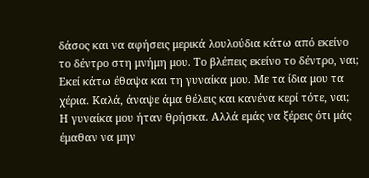δάσος και να αφήσεις μερικά λουλούδια κάτω από εκείνο το δέντρο στη μνήμη μου. Το βλέπεις εκείνο το δέντρο, ναι; Εκεί κάτω έθαψα και τη γυναίκα μου. Με τα ίδια μου τα χέρια. Καλά, άναψε άμα θέλεις και κανένα κερί τότε, ναι; Η γυναίκα μου ήταν θρήσκα. Αλλά εμάς να ξέρεις ότι μάς έμαθαν να μην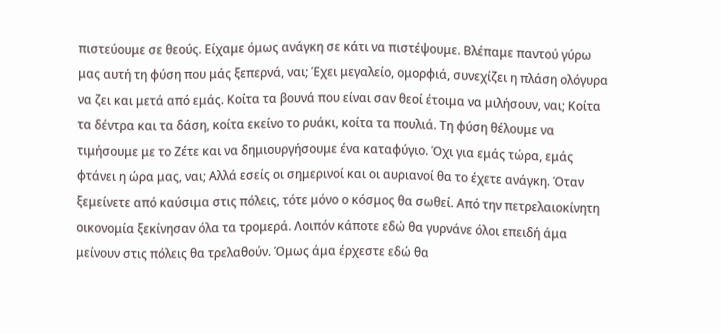πιστεύουμε σε θεούς. Είχαμε όμως ανάγκη σε κάτι να πιστέψουμε. Βλέπαμε παντού γύρω μας αυτή τη φύση που μάς ξεπερνά, ναι; Έχει μεγαλείο, ομορφιά, συνεχίζει η πλάση ολόγυρα να ζει και μετά από εμάς. Κοίτα τα βουνά που είναι σαν θεοί έτοιμα να μιλήσουν, ναι; Κοίτα τα δέντρα και τα δάση, κοίτα εκείνο το ρυάκι, κοίτα τα πουλιά. Τη φύση θέλουμε να τιμήσουμε με το Ζέτε και να δημιουργήσουμε ένα καταφύγιο. Όχι για εμάς τώρα, εμάς φτάνει η ώρα μας, ναι; Αλλά εσείς οι σημερινοί και οι αυριανοί θα το έχετε ανάγκη. Όταν ξεμείνετε από καύσιμα στις πόλεις, τότε μόνο ο κόσμος θα σωθεί. Από την πετρελαιοκίνητη οικονομία ξεκίνησαν όλα τα τρομερά. Λοιπόν κάποτε εδώ θα γυρνάνε όλοι επειδή άμα μείνουν στις πόλεις θα τρελαθούν. Όμως άμα έρχεστε εδώ θα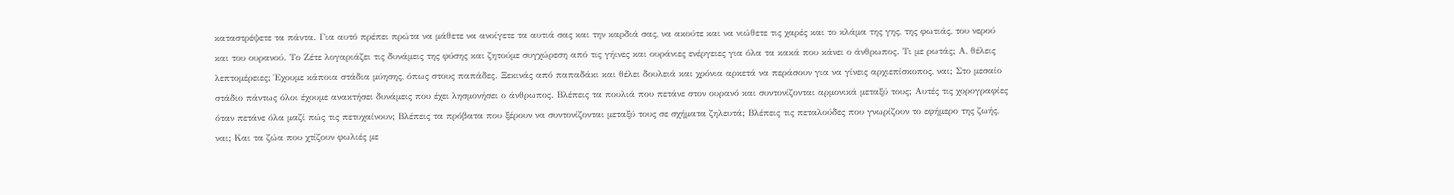καταστρέψετε τα πάντα. Για αυτό πρέπει πρώτα να μάθετε να ανοίγετε τα αυτιά σας και την καρδιά σας, να ακούτε και να νιώθετε τις χαρές και το κλάμα της γης, της φωτιάς, του νερού και του ουρανού. Το Ζέτε λογαριάζει τις δυνάμεις της φύσης και ζητούμε συγχώρεση από τις γήινες και ουράνιες ενέργειες για όλα τα κακά που κάνει ο άνθρωπος. Τι με ρωτάς; Α, θέλεις λεπτομέρειες; Έχουμε κάποια στάδια μύησης, όπως στους παπάδες. Ξεκινάς από παπαδάκι και θέλει δουλειά και χρόνια αρκετά να περάσουν για να γίνεις αρχιεπίσκοπος, ναι; Στο μεσαίο στάδιο πάντως όλοι έχουμε ανακτήσει δυνάμεις που έχει λησμονήσει ο άνθρωπος. Βλέπεις τα πουλιά που πετάνε στον ουρανό και συντονίζονται αρμονικά μεταξύ τους; Αυτές τις χορογραφίες όταν πετάνε όλα μαζί πώς τις πετυχαίνουν; Βλέπεις τα πρόβατα που ξέρουν να συντονίζονται μεταξύ τους σε σχήματα ζηλευτά; Βλέπεις τις πεταλούδες που γνωρίζουν το εφήμερο της ζωής, ναι; Και τα ζώα που χτίζουν φωλιές με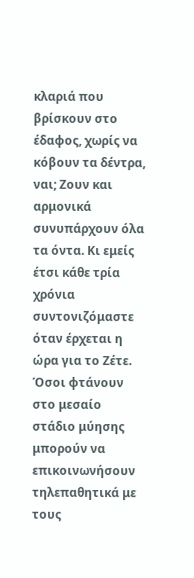κλαριά που βρίσκουν στο έδαφος, χωρίς να κόβουν τα δέντρα, ναι; Ζουν και αρμονικά συνυπάρχουν όλα τα όντα. Κι εμείς έτσι κάθε τρία χρόνια συντονιζόμαστε όταν έρχεται η ώρα για το Ζέτε. Όσοι φτάνουν στο μεσαίο στάδιο μύησης μπορούν να επικοινωνήσουν τηλεπαθητικά με τους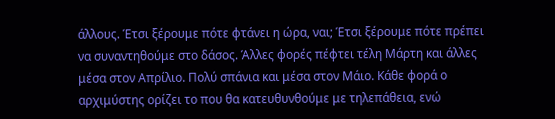άλλους. Έτσι ξέρουμε πότε φτάνει η ώρα, ναι; Έτσι ξέρουμε πότε πρέπει να συναντηθούμε στο δάσος. Άλλες φορές πέφτει τέλη Μάρτη και άλλες μέσα στον Απρίλιο. Πολύ σπάνια και μέσα στον Μάιο. Κάθε φορά ο αρχιμύστης ορίζει το που θα κατευθυνθούμε με τηλεπάθεια, ενώ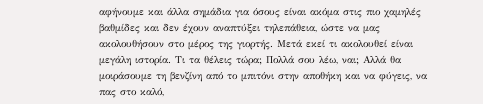αφήνουμε και άλλα σημάδια για όσους είναι ακόμα στις πιο χαμηλές βαθμίδες και δεν έχουν αναπτύξει τηλεπάθεια, ώστε να μας ακολουθήσουν στο μέρος της γιορτής. Μετά εκεί τι ακολουθεί είναι μεγάλη ιστορία. Τι τα θέλεις τώρα; Πολλά σου λέω, ναι; Αλλά θα μοιράσουμε τη βενζίνη από το μπιτόνι στην αποθήκη και να φύγεις, να πας στο καλό,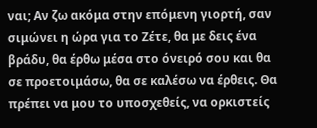ναι; Αν ζω ακόμα στην επόμενη γιορτή, σαν σιμώνει η ώρα για το Ζέτε, θα με δεις ένα βράδυ, θα έρθω μέσα στο όνειρό σου και θα σε προετοιμάσω, θα σε καλέσω να έρθεις. Θα πρέπει να μου το υποσχεθείς, να ορκιστείς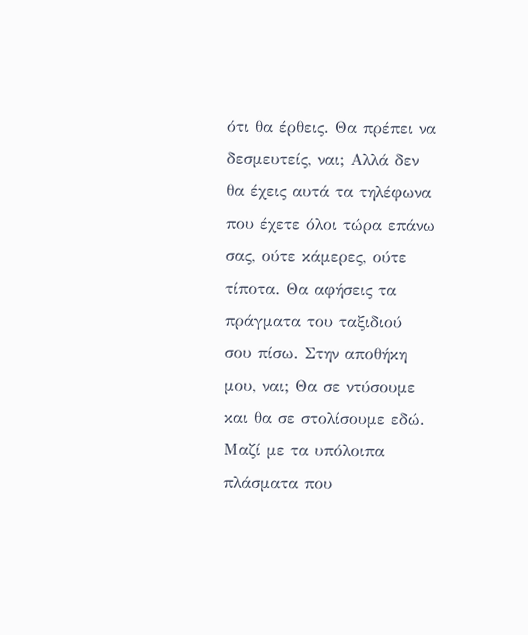ότι θα έρθεις. Θα πρέπει να δεσμευτείς, ναι; Αλλά δεν θα έχεις αυτά τα τηλέφωνα που έχετε όλοι τώρα επάνω σας, ούτε κάμερες, ούτε τίποτα. Θα αφήσεις τα πράγματα του ταξιδιού σου πίσω. Στην αποθήκη μου, ναι; Θα σε ντύσουμε και θα σε στολίσουμε εδώ. Μαζί με τα υπόλοιπα πλάσματα που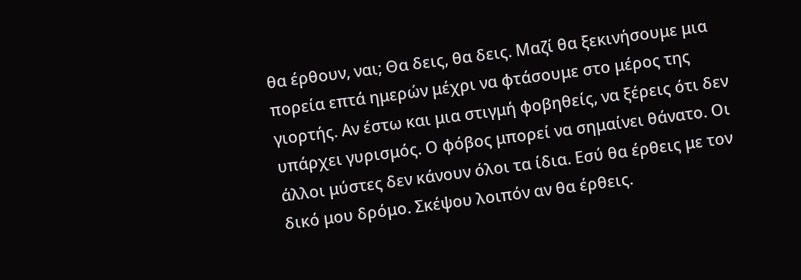θα έρθουν, ναι; Θα δεις, θα δεις. Μαζί θα ξεκινήσουμε μια πορεία επτά ημερών μέχρι να φτάσουμε στο μέρος της γιορτής. Αν έστω και μια στιγμή φοβηθείς, να ξέρεις ότι δεν υπάρχει γυρισμός. Ο φόβος μπορεί να σημαίνει θάνατο. Οι άλλοι μύστες δεν κάνουν όλοι τα ίδια. Εσύ θα έρθεις με τον δικό μου δρόμο. Σκέψου λοιπόν αν θα έρθεις.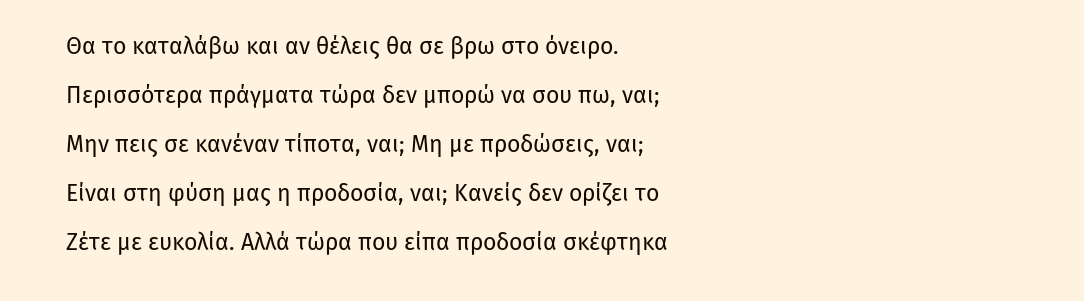Θα το καταλάβω και αν θέλεις θα σε βρω στο όνειρο. Περισσότερα πράγματα τώρα δεν μπορώ να σου πω, ναι; Μην πεις σε κανέναν τίποτα, ναι; Μη με προδώσεις, ναι; Είναι στη φύση μας η προδοσία, ναι; Κανείς δεν ορίζει το Ζέτε με ευκολία. Αλλά τώρα που είπα προδοσία σκέφτηκα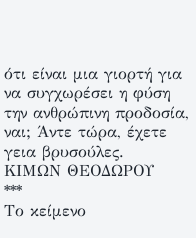ότι είναι μια γιορτή για να συγχωρέσει η φύση την ανθρώπινη προδοσία, ναι; Άντε τώρα, έχετε γεια βρυσούλες.
ΚΙΜΩΝ ΘΕΟΔΩΡΟΥ
***
Το κείμενο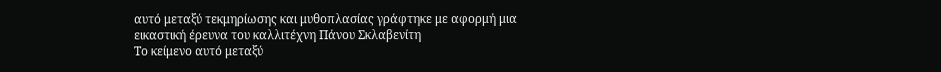αυτό μεταξύ τεκμηρίωσης και μυθοπλασίας γράφτηκε με αφορμή μια εικαστική έρευνα του καλλιτέχνη Πάνου Σκλαβενίτη
Το κείμενο αυτό μεταξύ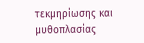τεκμηρίωσης και μυθοπλασίας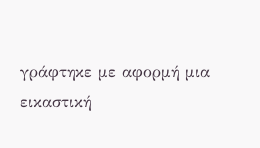γράφτηκε με αφορμή μια εικαστική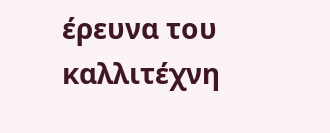έρευνα του καλλιτέχνη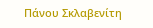Πάνου Σκλαβενίτη